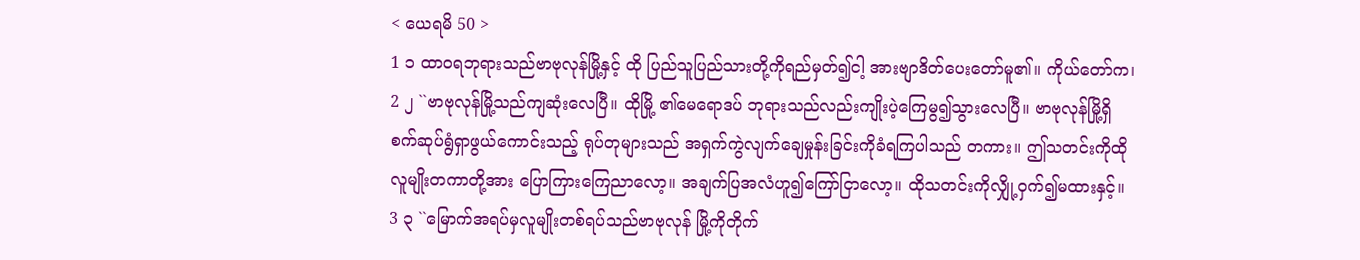< ယေရမိ 50 >
1 ၁ ထာဝရဘုရားသည်ဗာဗုလုန်မြို့နှင့် ထို ပြည်သူပြည်သားတို့ကိုရည်မှတ်၍ငါ့ အားဗျာဒိတ်ပေးတော်မူ၏။ ကိုယ်တော်က၊
2 ၂ ``ဗာဗုလုန်မြို့သည်ကျဆုံးလေပြီ။ ထိုမြို့ ၏မေရောဒပ် ဘုရားသည်လည်းကျိုးပဲ့ကြေမွ၍သွားလေပြီ။ ဗာဗုလုန်မြို့ရှိစက်ဆုပ်ရွံရှာဖွယ်ကောင်းသည့် ရုပ်တုများသည် အရှက်ကွဲလျက်ချေမှုန်းခြင်းကိုခံရကြပါသည် တကား။ ဤသတင်းကိုထိုလူမျိုးတကာတို့အား ပြောကြားကြေညာလော့။ အချက်ပြအလံဟူ၍ကြော်ငြာလော့။ ထိုသတင်းကိုလျှို့ဝှက်၍မထားနှင့်။
3 ၃ ``မြောက်အရပ်မှလူမျိုးတစ်ရပ်သည်ဗာဗုလုန် မြို့ကိုတိုက်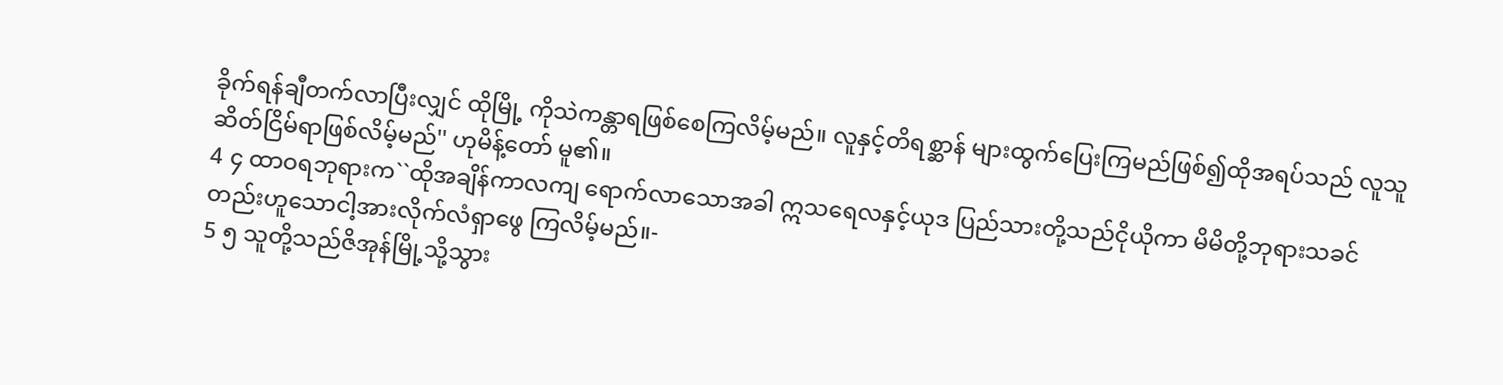ခိုက်ရန်ချီတက်လာပြီးလျှင် ထိုမြို့ ကိုသဲကန္တာရဖြစ်စေကြလိမ့်မည်။ လူနှင့်တိရစ္ဆာန် များထွက်ပြေးကြမည်ဖြစ်၍ထိုအရပ်သည် လူသူဆိတ်ငြိမ်ရာဖြစ်လိမ့်မည်'' ဟုမိန့်တော် မူ၏။
4 ၄ ထာဝရဘုရားက``ထိုအချိန်ကာလကျ ရောက်လာသောအခါ ဣသရေလနှင့်ယုဒ ပြည်သားတို့သည်ငိုယိုကာ မိမိတို့ဘုရားသခင်တည်းဟူသောငါ့အားလိုက်လံရှာဖွေ ကြလိမ့်မည်။-
5 ၅ သူတို့သည်ဇိအုန်မြို့သို့သွား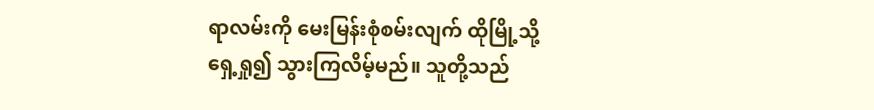ရာလမ်းကို မေးမြန်းစုံစမ်းလျက် ထိုမြို့သို့ရှေ့ရှု၍ သွားကြလိမ့်မည်။ သူတို့သည်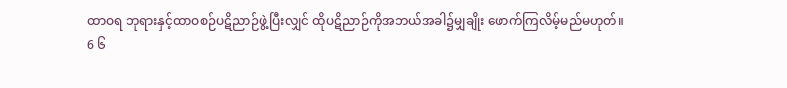ထာဝရ ဘုရားနှင့်ထာဝစဉ်ပဋိညာဉ်ဖွဲ့ပြီးလျှင် ထိုပဋိညာဉ်ကိုအဘယ်အခါ၌မျှချိုး ဖောက်ကြလိမ့်မည်မဟုတ်။
6 ၆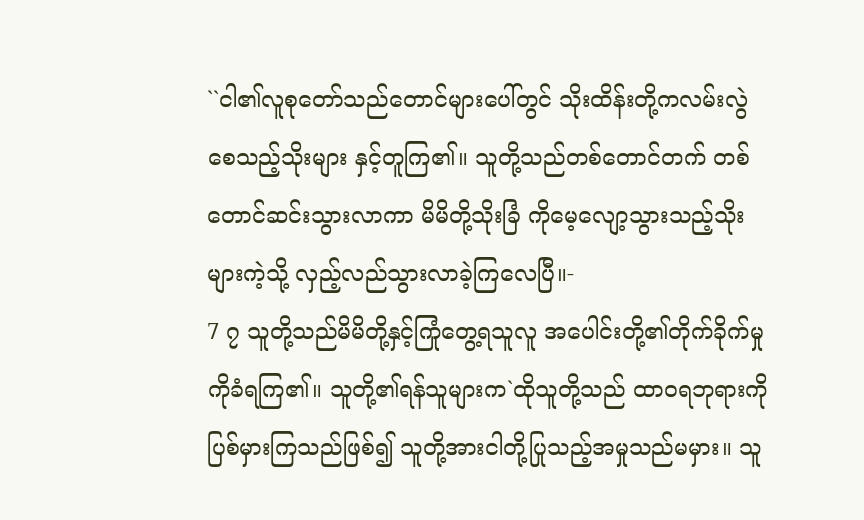``ငါ၏လူစုတော်သည်တောင်များပေါ်တွင် သိုးထိန်းတို့ကလမ်းလွဲစေသည့်သိုးများ နှင့်တူကြ၏။ သူတို့သည်တစ်တောင်တက် တစ်တောင်ဆင်းသွားလာကာ မိမိတို့သိုးခြံ ကိုမေ့လျော့သွားသည့်သိုးများကဲ့သို့ လှည့်လည်သွားလာခဲ့ကြလေပြီ။-
7 ၇ သူတို့သည်မိမိတို့နှင့်ကြုံတွေ့ရသူလူ အပေါင်းတို့၏တိုက်ခိုက်မှုကိုခံရကြ၏။ သူတို့၏ရန်သူများက`ထိုသူတို့သည် ထာဝရဘုရားကိုပြစ်မှားကြသည်ဖြစ်၍ သူတို့အားငါတို့ပြုသည့်အမှုသည်မမှား။ သူ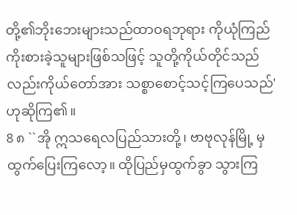တို့၏ဘိုးဘေးများသည်ထာဝရဘုရား ကိုယုံကြည်ကိုးစားခဲ့သူများဖြစ်သဖြင့် သူတို့ကိုယ်တိုင်သည်လည်းကိုယ်တော်အား သစ္စာစောင့်သင့်ကြပေသည်' ဟုဆိုကြ၏။
8 ၈ ``အို ဣသရေလပြည်သားတို့၊ ဗာဗုလုန်မြို့ မှထွက်ပြေးကြလော့။ ထိုပြည်မှထွက်ခွာ သွားကြ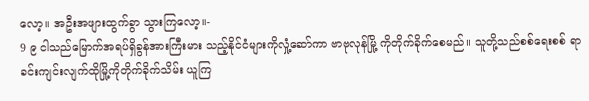လော့။ အဦးအဖျားထွက်ခွာ သွားကြလော့။-
9 ၉ ငါသည်မြောက်အရပ်ရှိခွန်အားကြီးမား သည့်နိုင်ငံများကိုလှုံ့ဆော်ကာ ဗာဗုလုန်မြို့ ကိုတိုက်ခိုက်စေမည်။ သူတို့သည်စစ်ရေးစစ် ရာခင်းကျင်းလျက်ထိုမြို့ကိုတိုက်ခိုက်သိမ်း ယူကြ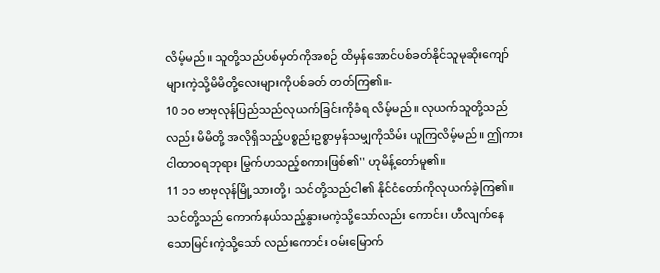လိမ့်မည်။ သူတို့သည်ပစ်မှတ်ကိုအစဉ် ထိမှန်အောင်ပစ်ခတ်နိုင်သူမုဆိုးကျော် များကဲ့သို့မိမိတို့လေးများကိုပစ်ခတ် တတ်ကြ၏။-
10 ၁၀ ဗာဗုလုန်ပြည်သည်လုယက်ခြင်းကိုခံရ လိမ့်မည်။ လုယက်သူတို့သည်လည်း မိမိတို့ အလိုရှိသည့်ပစ္စည်းဥစ္စာမှန်သမျှကိုသိမ်း ယူကြလိမ့်မည်။ ဤကားငါထာဝရဘုရား မြွက်ဟသည့်စကားဖြစ်၏'' ဟုမိန့်တော်မူ၏။
11 ၁၁ ဗာဗုလုန်မြို့သားတို့၊ သင်တို့သည်ငါ၏ နိုင်ငံတော်ကိုလုယက်ခဲ့ကြ၏။ သင်တို့သည် ကောက်နယ်သည့်နွားမကဲ့သို့သော်လည်း ကောင်း၊ ဟီလျက်နေသောမြင်းကဲ့သို့သော် လည်းကောင်း ဝမ်းမြောက်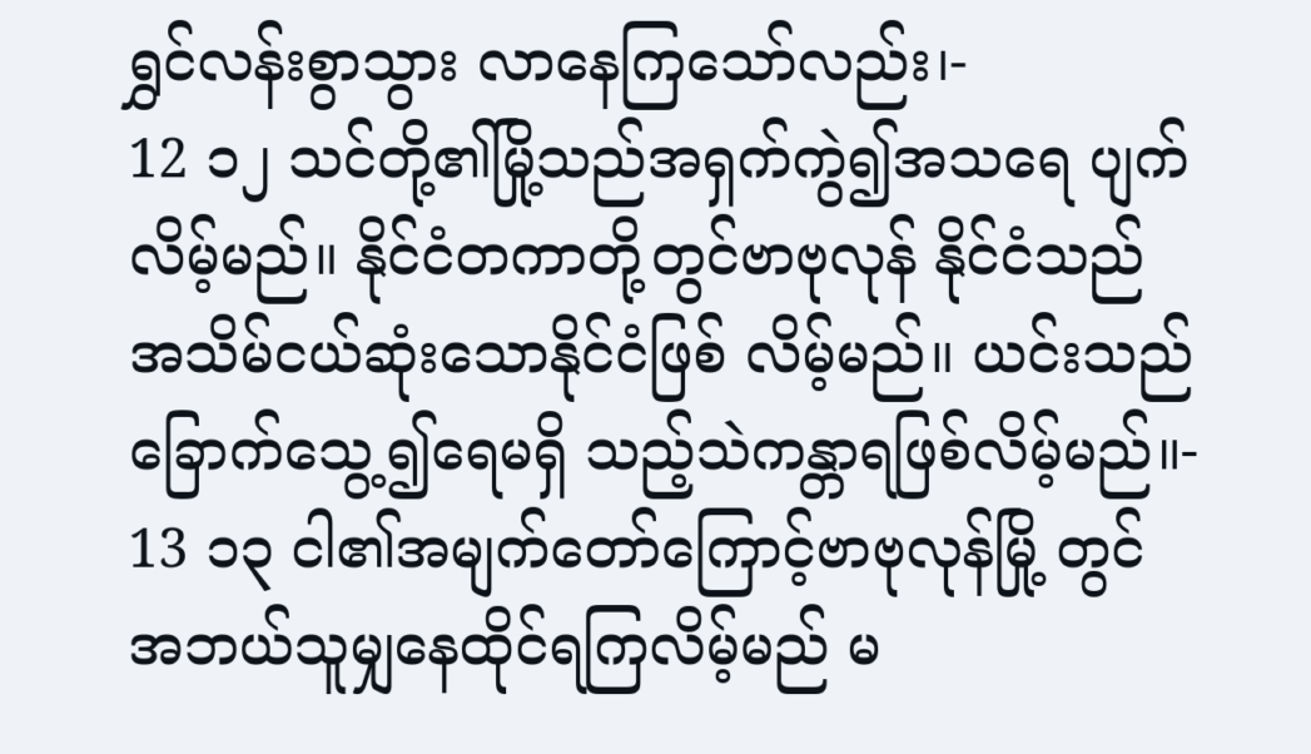ရွှင်လန်းစွာသွား လာနေကြသော်လည်း၊-
12 ၁၂ သင်တို့၏မြို့သည်အရှက်ကွဲ၍အသရေ ပျက်လိမ့်မည်။ နိုင်ငံတကာတို့တွင်ဗာဗုလုန် နိုင်ငံသည် အသိမ်ငယ်ဆုံးသောနိုင်ငံဖြစ် လိမ့်မည်။ ယင်းသည်ခြောက်သွေ့၍ရေမရှိ သည့်သဲကန္တာရဖြစ်လိမ့်မည်။-
13 ၁၃ ငါ၏အမျက်တော်ကြောင့်ဗာဗုလုန်မြို့ တွင် အဘယ်သူမျှနေထိုင်ရကြလိမ့်မည် မ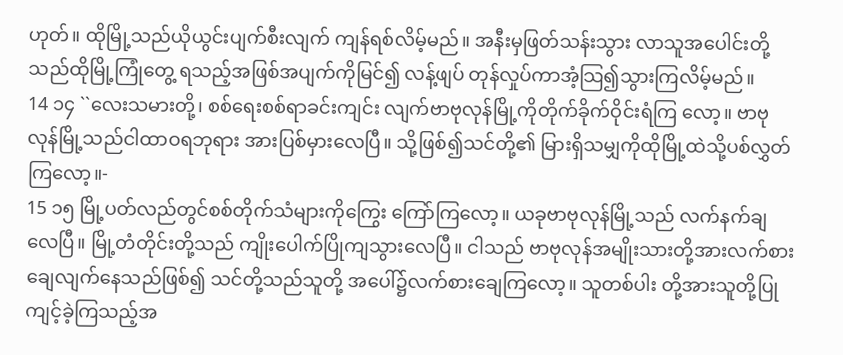ဟုတ်။ ထိုမြို့သည်ယိုယွင်းပျက်စီးလျက် ကျန်ရစ်လိမ့်မည်။ အနီးမှဖြတ်သန်းသွား လာသူအပေါင်းတို့သည်ထိုမြို့ကြုံတွေ့ ရသည့်အဖြစ်အပျက်ကိုမြင်၍ လန့်ဖျပ် တုန်လှုပ်ကာအံ့သြ၍သွားကြလိမ့်မည်။
14 ၁၄ ``လေးသမားတို့၊ စစ်ရေးစစ်ရာခင်းကျင်း လျက်ဗာဗုလုန်မြို့ကိုတိုက်ခိုက်ဝိုင်းရံကြ လော့။ ဗာဗုလုန်မြို့သည်ငါထာဝရဘုရား အားပြစ်မှားလေပြီ။ သို့ဖြစ်၍သင်တို့၏ မြားရှိသမျှကိုထိုမြို့ထဲသို့ပစ်လွှတ် ကြလော့။-
15 ၁၅ မြို့ပတ်လည်တွင်စစ်တိုက်သံများကိုကြွေး ကြော်ကြလော့။ ယခုဗာဗုလုန်မြို့သည် လက်နက်ချလေပြီ။ မြို့တံတိုင်းတို့သည် ကျိုးပေါက်ပြိုကျသွားလေပြီ။ ငါသည် ဗာဗုလုန်အမျိုးသားတို့အားလက်စား ချေလျက်နေသည်ဖြစ်၍ သင်တို့သည်သူတို့ အပေါ်၌လက်စားချေကြလော့။ သူတစ်ပါး တို့အားသူတို့ပြုကျင့်ခဲ့ကြသည့်အ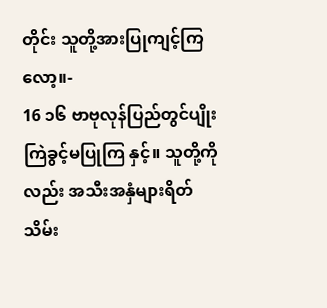တိုင်း သူတို့အားပြုကျင့်ကြလော့။-
16 ၁၆ ဗာဗုလုန်ပြည်တွင်ပျိုးကြဲခွင့်မပြုကြ နှင့်။ သူတို့ကိုလည်း အသီးအနှံများရိတ် သိမ်း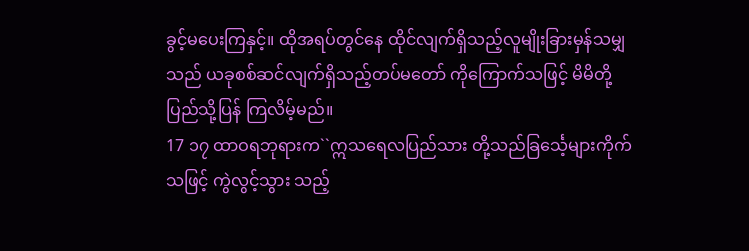ခွင့်မပေးကြနှင့်။ ထိုအရပ်တွင်နေ ထိုင်လျက်ရှိသည့်လူမျိုးခြားမှန်သမျှ သည် ယခုစစ်ဆင်လျက်ရှိသည့်တပ်မတော် ကိုကြောက်သဖြင့် မိမိတို့ပြည်သို့ပြန် ကြလိမ့်မည်။
17 ၁၇ ထာဝရဘုရားက``ဣသရေလပြည်သား တို့သည်ခြင်္သေ့များကိုက်သဖြင့် ကွဲလွင့်သွား သည့်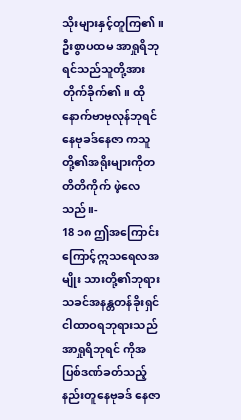သိုးများနှင့်တူကြ၏။ ဦးစွာပထမ အာရှုရိဘုရင်သည်သူတို့အားတိုက်ခိုက်၏။ ထိုနောက်ဗာဗုလုန်ဘုရင်နေဗုခဒ်နေဇာ ကသူတို့၏အရိုးများကိုတတိတိကိုက် ဖဲ့လေသည်။-
18 ၁၈ ဤအကြောင်းကြောင့်ဣသရေလအမျိုး သားတို့၏ဘုရားသခင်အနန္တတန်ခိုးရှင် ငါထာဝရဘုရားသည် အာရှုရိဘုရင် ကိုအပြစ်ဒဏ်ခတ်သည့်နည်းတူနေဗုခဒ် နေဇာ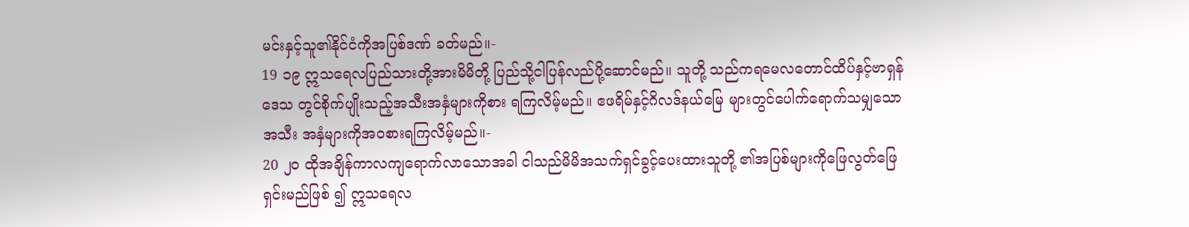မင်းနှင့်သူ၏နိုင်ငံကိုအပြစ်ဒဏ် ခတ်မည်။-
19 ၁၉ ဣသရေလပြည်သားတို့အားမိမိတို့ ပြည်သို့ငါပြန်လည်ပို့ဆောင်မည်။ သူတို့ သည်ကရမေလတောင်ထိပ်နှင့်ဗာရှန်ဒေသ တွင်စိုက်ပျိုးသည့်အသီးအနှံများကိုစား ရကြလိမ့်မည်။ ဧဖရိမ်နှင့်ဂိလဒ်နယ်မြေ များတွင်ပေါက်ရောက်သမျှသောအသီး အနှံများကိုအဝစားရကြလိမ့်မည်။-
20 ၂၀ ထိုအချိန်ကာလကျရောက်လာသောအခါ ငါသည်မိမိအသက်ရှင်ခွင့်ပေးထားသူတို့ ၏အပြစ်များကိုဖြေလွတ်ဖြေရှင်းမည်ဖြစ် ၍ ဣသရေလ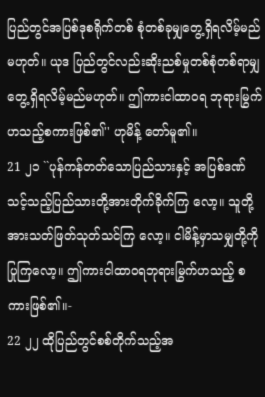ပြည်တွင်အပြစ်ဒုစရိုက်တစ် စုံတစ်ခုမျှတွေ့ရှိရလိမ့်မည်မဟုတ်။ ယုဒ ပြည်တွင်လည်းဆိုးညစ်မှုတစ်စုံတစ်ရာမျှ တွေ့ရှိရလိမ့်မည်မဟုတ်။ ဤကားငါထာဝရ ဘုရားမြွက်ဟသည့်စကားဖြစ်၏'' ဟုမိန့် တော်မူ၏။
21 ၂၁ ``ပုန်ကန်တတ်သောပြည်သားနှင့် အပြစ်ဒဏ် သင့်သည့်ပြည်သားတို့အားတိုက်ခိုက်ကြ လော့။ သူတို့အားသတ်ဖြတ်သုတ်သင်ကြ လော့။ ငါမိန့်မှာသမျှတို့ကိုပြုကြလော့။ ဤကားငါထာဝရဘုရားမြွက်ဟသည့် စကားဖြစ်၏။-
22 ၂၂ ထိုပြည်တွင်စစ်တိုက်သည့်အ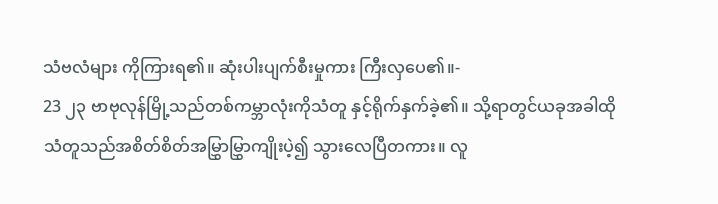သံဗလံများ ကိုကြားရ၏။ ဆုံးပါးပျက်စီးမှုကား ကြီးလှပေ၏။-
23 ၂၃ ဗာဗုလုန်မြို့သည်တစ်ကမ္ဘာလုံးကိုသံတူ နှင့်ရိုက်နှက်ခဲ့၏။ သို့ရာတွင်ယခုအခါထို သံတူသည်အစိတ်စိတ်အမြွှာမြွှာကျိုးပဲ့၍ သွားလေပြီတကား။ လူ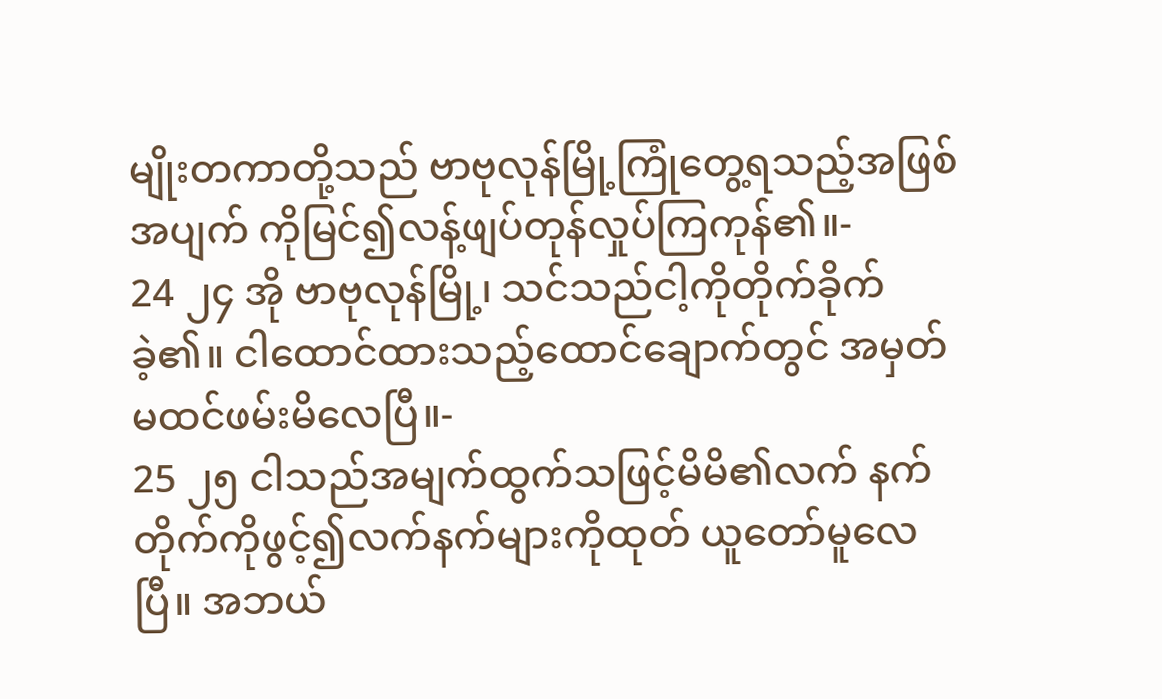မျိုးတကာတို့သည် ဗာဗုလုန်မြို့ကြုံတွေ့ရသည့်အဖြစ်အပျက် ကိုမြင်၍လန့်ဖျပ်တုန်လှုပ်ကြကုန်၏။-
24 ၂၄ အို ဗာဗုလုန်မြို့၊ သင်သည်ငါ့ကိုတိုက်ခိုက် ခဲ့၏။ ငါထောင်ထားသည့်ထောင်ချောက်တွင် အမှတ်မထင်ဖမ်းမိလေပြီ။-
25 ၂၅ ငါသည်အမျက်ထွက်သဖြင့်မိမိ၏လက် နက်တိုက်ကိုဖွင့်၍လက်နက်များကိုထုတ် ယူတော်မူလေပြီ။ အဘယ်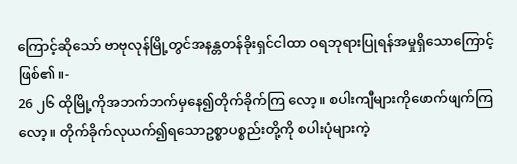ကြောင့်ဆိုသော် ဗာဗုလုန်မြို့တွင်အနန္တတန်ခိုးရှင်ငါထာ ဝရဘုရားပြုရန်အမှုရှိသောကြောင့် ဖြစ်၏။-
26 ၂၆ ထိုမြို့ကိုအဘက်ဘက်မှနေ၍တိုက်ခိုက်ကြ လော့။ စပါးကျီများကိုဖောက်ဖျက်ကြလော့။ တိုက်ခိုက်လုယက်၍ရသောဥစ္စာပစ္စည်းတို့ကို စပါးပုံများကဲ့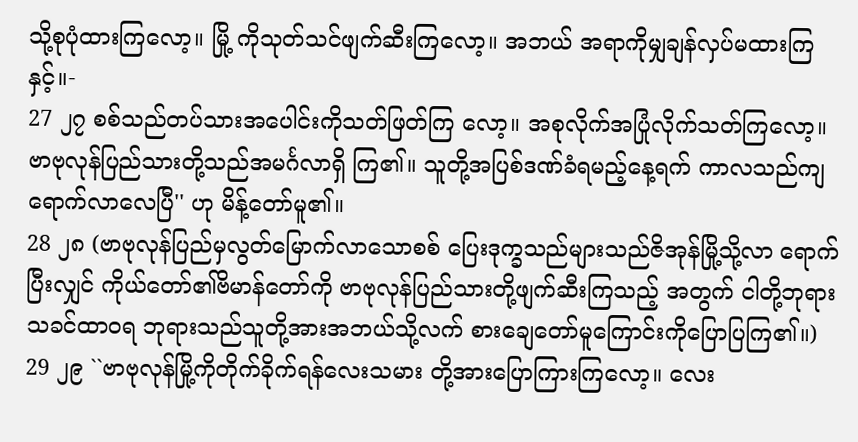သို့စုပုံထားကြလော့။ မြို့ ကိုသုတ်သင်ဖျက်ဆီးကြလော့။ အဘယ် အရာကိုမျှချန်လှပ်မထားကြနှင့်။-
27 ၂၇ စစ်သည်တပ်သားအပေါင်းကိုသတ်ဖြတ်ကြ လော့။ အစုလိုက်အပြုံလိုက်သတ်ကြလော့။ ဗာဗုလုန်ပြည်သားတို့သည်အမင်္ဂလာရှိ ကြ၏။ သူတို့အပြစ်ဒဏ်ခံရမည့်နေ့ရက် ကာလသည်ကျရောက်လာလေပြီ'' ဟု မိန့်တော်မူ၏။
28 ၂၈ (ဗာဗုလုန်ပြည်မှလွတ်မြောက်လာသောစစ် ပြေးဒုက္ခသည်များသည်ဇိအုန်မြို့သို့လာ ရောက်ပြီးလျှင် ကိုယ်တော်၏ဗိမာန်တော်ကို ဗာဗုလုန်ပြည်သားတို့ဖျက်ဆီးကြသည့် အတွက် ငါတို့ဘုရားသခင်ထာဝရ ဘုရားသည်သူတို့အားအဘယ်သို့လက် စားချေတော်မူကြောင်းကိုပြောပြကြ၏။)
29 ၂၉ ``ဗာဗုလုန်မြို့ကိုတိုက်ခိုက်ရန်လေးသမား တို့အားပြောကြားကြလော့။ လေး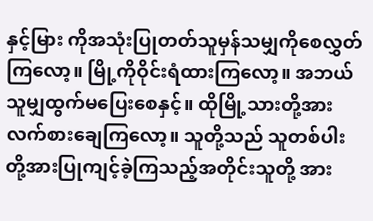နှင့်မြား ကိုအသုံးပြုတတ်သူမှန်သမျှကိုစေလွှတ် ကြလော့။ မြို့ကိုဝိုင်းရံထားကြလော့။ အဘယ် သူမျှထွက်မပြေးစေနှင့်။ ထိုမြို့သားတို့အား လက်စားချေကြလော့။ သူတို့သည် သူတစ်ပါး တို့အားပြုကျင့်ခဲ့ကြသည့်အတိုင်းသူတို့ အား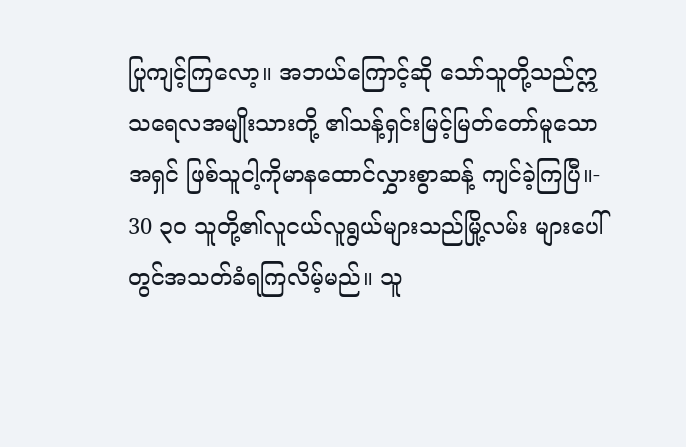ပြုကျင့်ကြလော့။ အဘယ်ကြောင့်ဆို သော်သူတို့သည်ဣသရေလအမျိုးသားတို့ ၏သန့်ရှင်းမြင့်မြတ်တော်မူသောအရှင် ဖြစ်သူငါ့ကိုမာနထောင်လွှားစွာဆန့် ကျင်ခဲ့ကြပြီ။-
30 ၃၀ သူတို့၏လူငယ်လူရွယ်များသည်မြို့လမ်း များပေါ်တွင်အသတ်ခံရကြလိမ့်မည်။ သူ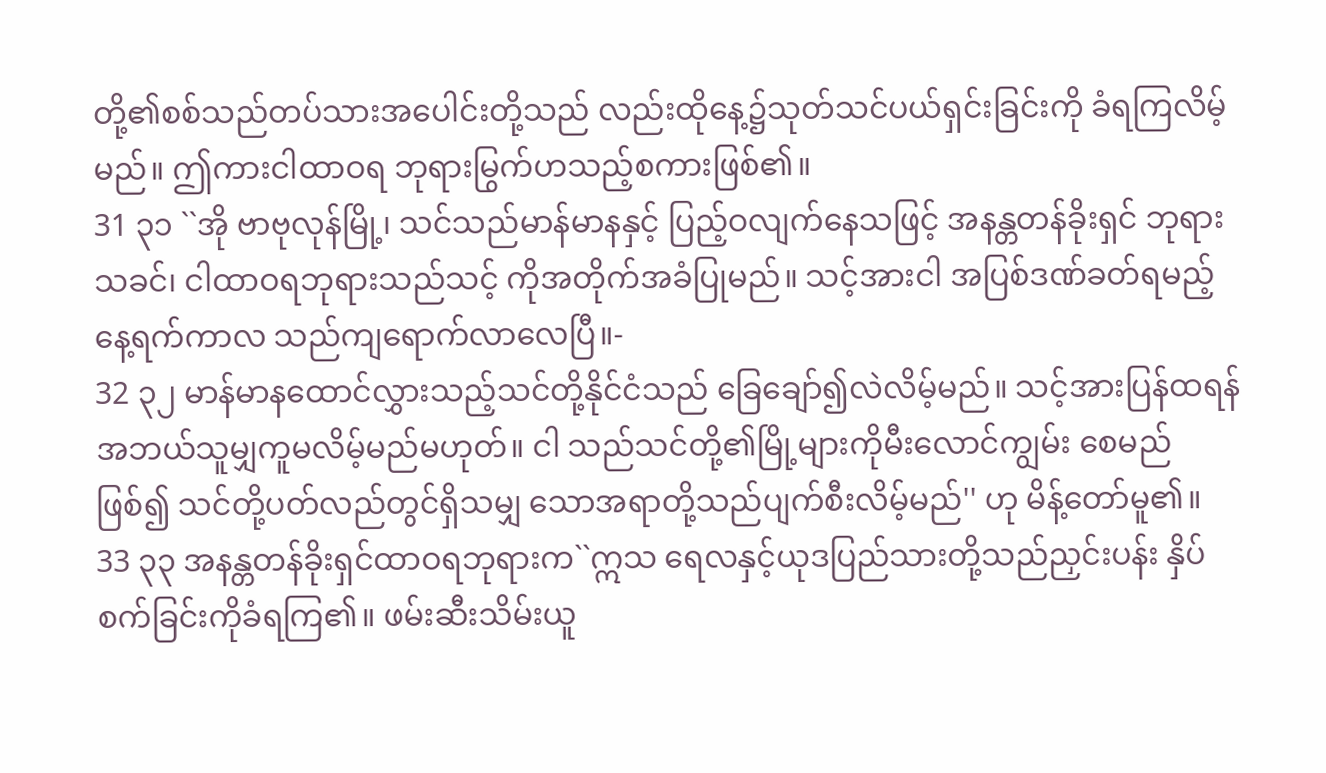တို့၏စစ်သည်တပ်သားအပေါင်းတို့သည် လည်းထိုနေ့၌သုတ်သင်ပယ်ရှင်းခြင်းကို ခံရကြလိမ့်မည်။ ဤကားငါထာဝရ ဘုရားမြွက်ဟသည့်စကားဖြစ်၏။
31 ၃၁ ``အို ဗာဗုလုန်မြို့၊ သင်သည်မာန်မာနနှင့် ပြည့်ဝလျက်နေသဖြင့် အနန္တတန်ခိုးရှင် ဘုရားသခင်၊ ငါထာဝရဘုရားသည်သင့် ကိုအတိုက်အခံပြုမည်။ သင့်အားငါ အပြစ်ဒဏ်ခတ်ရမည့်နေ့ရက်ကာလ သည်ကျရောက်လာလေပြီ။-
32 ၃၂ မာန်မာနထောင်လွှားသည့်သင်တို့နိုင်ငံသည် ခြေချော်၍လဲလိမ့်မည်။ သင့်အားပြန်ထရန် အဘယ်သူမျှကူမလိမ့်မည်မဟုတ်။ ငါ သည်သင်တို့၏မြို့များကိုမီးလောင်ကျွမ်း စေမည်ဖြစ်၍ သင်တို့ပတ်လည်တွင်ရှိသမျှ သောအရာတို့သည်ပျက်စီးလိမ့်မည်'' ဟု မိန့်တော်မူ၏။
33 ၃၃ အနန္တတန်ခိုးရှင်ထာဝရဘုရားက``ဣသ ရေလနှင့်ယုဒပြည်သားတို့သည်ညှင်းပန်း နှိပ်စက်ခြင်းကိုခံရကြ၏။ ဖမ်းဆီးသိမ်းယူ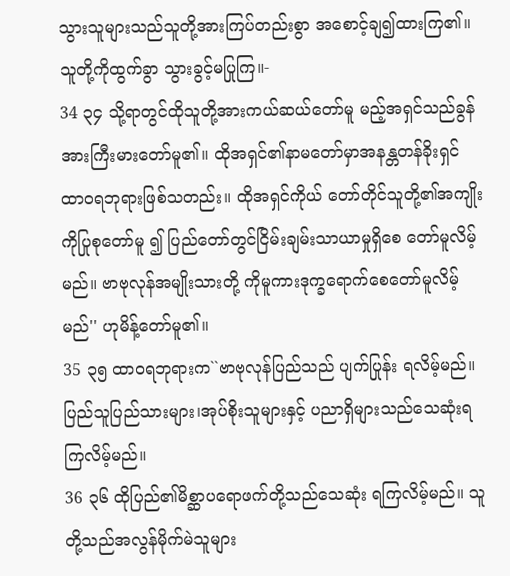သွားသူများသည်သူတို့အားကြပ်တည်းစွာ အစောင့်ချ၍ထားကြ၏။ သူတို့ကိုထွက်ခွာ သွားခွင့်မပြုကြ။-
34 ၃၄ သို့ရာတွင်ထိုသူတို့အားကယ်ဆယ်တော်မူ မည့်အရှင်သည်ခွန်အားကြီးမားတော်မူ၏။ ထိုအရှင်၏နာမတော်မှာအနန္တတန်ခိုးရှင် ထာဝရဘုရားဖြစ်သတည်း။ ထိုအရှင်ကိုယ် တော်တိုင်သူတို့၏အကျိုးကိုပြုစုတော်မူ ၍ ပြည်တော်တွင်ငြိမ်းချမ်းသာယာမှုရှိစေ တော်မူလိမ့်မည်။ ဗာဗုလုန်အမျိုးသားတို့ ကိုမူကားဒုက္ခရောက်စေတော်မူလိမ့်မည်'' ဟုမိန့်တော်မူ၏။
35 ၃၅ ထာဝရဘုရားက``ဗာဗုလုန်ပြည်သည် ပျက်ပြုန်း ရလိမ့်မည်။ ပြည်သူပြည်သားများ၊အုပ်စိုးသူများနှင့် ပညာရှိများသည်သေဆုံးရကြလိမ့်မည်။
36 ၃၆ ထိုပြည်၏မိစ္ဆာပရောဖက်တို့သည်သေဆုံး ရကြလိမ့်မည်။ သူတို့သည်အလွန်မိုက်မဲသူများ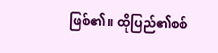ဖြစ်၏။ ထိုပြည်၏စစ်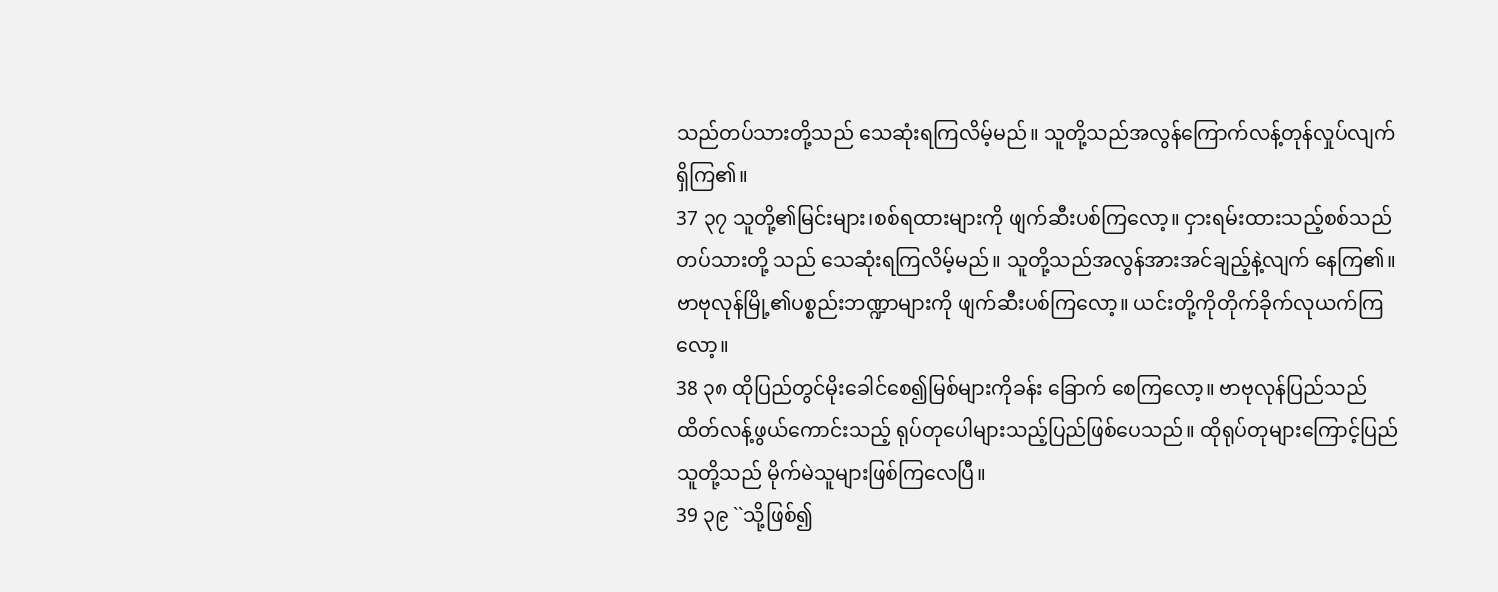သည်တပ်သားတို့သည် သေဆုံးရကြလိမ့်မည်။ သူတို့သည်အလွန်ကြောက်လန့်တုန်လှုပ်လျက် ရှိကြ၏။
37 ၃၇ သူတို့၏မြင်းများ၊စစ်ရထားများကို ဖျက်ဆီးပစ်ကြလော့။ ငှားရမ်းထားသည့်စစ်သည်တပ်သားတို့ သည် သေဆုံးရကြလိမ့်မည်။ သူတို့သည်အလွန်အားအင်ချည့်နဲ့လျက် နေကြ၏။ ဗာဗုလုန်မြို့၏ပစ္စည်းဘဏ္ဍာများကို ဖျက်ဆီးပစ်ကြလော့။ ယင်းတို့ကိုတိုက်ခိုက်လုယက်ကြလော့။
38 ၃၈ ထိုပြည်တွင်မိုးခေါင်စေ၍မြစ်များကိုခန်း ခြောက် စေကြလော့။ ဗာဗုလုန်ပြည်သည်ထိတ်လန့်ဖွယ်ကောင်းသည့် ရုပ်တုပေါများသည့်ပြည်ဖြစ်ပေသည်။ ထိုရုပ်တုများကြောင့်ပြည်သူတို့သည် မိုက်မဲသူများဖြစ်ကြလေပြီ။
39 ၃၉ ``သို့ဖြစ်၍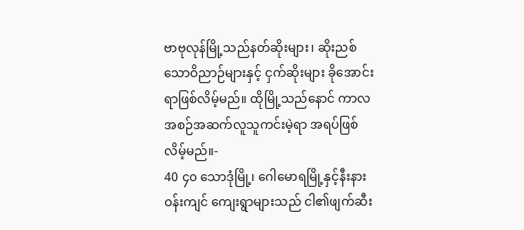ဗာဗုလုန်မြို့သည်နတ်ဆိုးများ၊ ဆိုးညစ်သောဝိညာဉ်များနှင့် ငှက်ဆိုးများ ခိုအောင်းရာဖြစ်လိမ့်မည်။ ထိုမြို့သည်နောင် ကာလအစဉ်အဆက်လူသူကင်းမဲ့ရာ အရပ်ဖြစ်လိမ့်မည်။-
40 ၄၀ သောဒုံမြို့၊ ဂေါမောရမြို့နှင့်နီးနားဝန်းကျင် ကျေးရွာများသည် ငါ၏ဖျက်ဆီး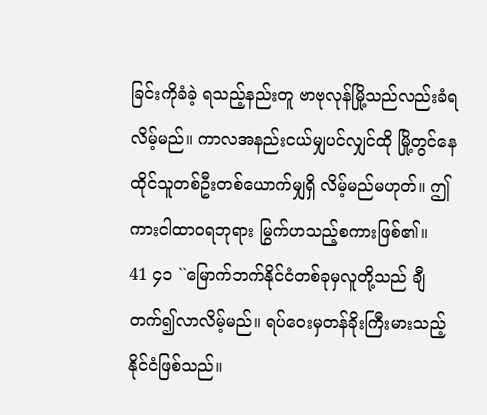ခြင်းကိုခံခဲ့ ရသည့်နည်းတူ ဗာဗုလုန်မြို့သည်လည်းခံရ လိမ့်မည်။ ကာလအနည်းငယ်မျှပင်လျှင်ထို မြို့တွင်နေထိုင်သူတစ်ဦးတစ်ယောက်မျှရှိ လိမ့်မည်မဟုတ်။ ဤကားငါထာဝရဘုရား မြွက်ဟသည့်စကားဖြစ်၏။
41 ၄၁ ``မြောက်ဘက်နိုင်ငံတစ်ခုမှလူတို့သည် ချီတက်၍လာလိမ့်မည်။ ရပ်ဝေးမှတန်ခိုးကြီးမားသည့်နိုင်ငံဖြစ်သည်။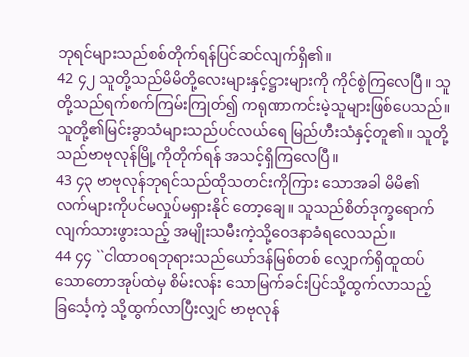ဘုရင်များသည်စစ်တိုက်ရန်ပြင်ဆင်လျက်ရှိ၏။
42 ၄၂ သူတို့သည်မိမိတို့လေးများနှင့်ဋ္ဌားများကို ကိုင်စွဲကြလေပြီ။ သူတို့သည်ရက်စက်ကြမ်းကြုတ်၍ ကရုဏာကင်းမဲ့သူများဖြစ်ပေသည်။ သူတို့၏မြင်းခွာသံများသည်ပင်လယ်ရေ မြည်ဟီးသံနှင့်တူ၏။ သူတို့သည်ဗာဗုလုန်မြို့ကိုတိုက်ရန် အသင့်ရှိကြလေပြီ။
43 ၄၃ ဗာဗုလုန်ဘုရင်သည်ထိုသတင်းကိုကြား သောအခါ မိမိ၏လက်များကိုပင်မလှုပ်မရှားနိုင် တော့ချေ။ သူသည်စိတ်ဒုက္ခရောက်လျက်သားဖွားသည့် အမျိုးသမီးကဲ့သို့ဝေဒနာခံရလေသည်။
44 ၄၄ ``ငါထာဝရဘုရားသည်ယော်ဒန်မြစ်တစ် လျှောက်ရှိထူထပ်သောတောအုပ်ထဲမှ စိမ်းလန်း သောမြက်ခင်းပြင်သို့ထွက်လာသည့်ခြင်္သေ့ကဲ့ သို့ထွက်လာပြီးလျှင် ဗာဗုလုန်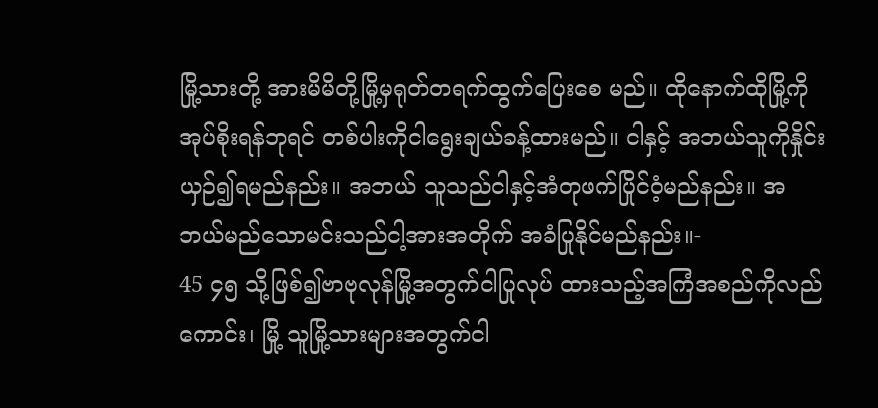မြို့သားတို့ အားမိမိတို့မြို့မှရုတ်တရက်ထွက်ပြေးစေ မည်။ ထိုနောက်ထိုမြို့ကိုအုပ်စိုးရန်ဘုရင် တစ်ပါးကိုငါရွေးချယ်ခန့်ထားမည်။ ငါနှင့် အဘယ်သူကိုနှိုင်းယှဉ်၍ရမည်နည်း။ အဘယ် သူသည်ငါနှင့်အံတုဖက်ပြိုင်ဝံ့မည်နည်း။ အဘယ်မည်သောမင်းသည်ငါ့အားအတိုက် အခံပြုနိုင်မည်နည်း။-
45 ၄၅ သို့ဖြစ်၍ဗာဗုလုန်မြို့အတွက်ငါပြုလုပ် ထားသည့်အကြံအစည်ကိုလည်ကောင်း၊ မြို့ သူမြို့သားများအတွက်ငါ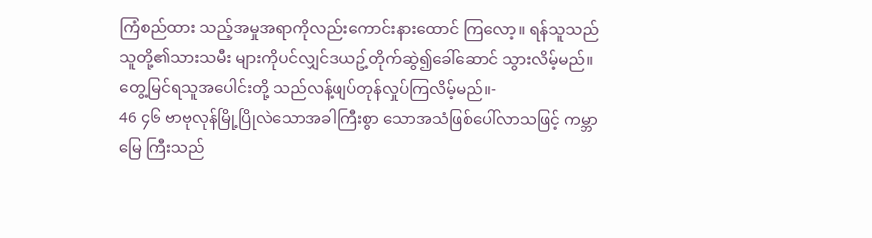ကြံစည်ထား သည့်အမှုအရာကိုလည်းကောင်းနားထောင် ကြလော့။ ရန်သူသည်သူတို့၏သားသမီး များကိုပင်လျှင်ဒယဥ့်တိုက်ဆွဲ၍ခေါ်ဆောင် သွားလိမ့်မည်။ တွေ့မြင်ရသူအပေါင်းတို့ သည်လန့်ဖျပ်တုန်လှုပ်ကြလိမ့်မည်။-
46 ၄၆ ဗာဗုလုန်မြို့ပြိုလဲသောအခါကြီးစွာ သောအသံဖြစ်ပေါ်လာသဖြင့် ကမ္ဘာမြေ ကြီးသည်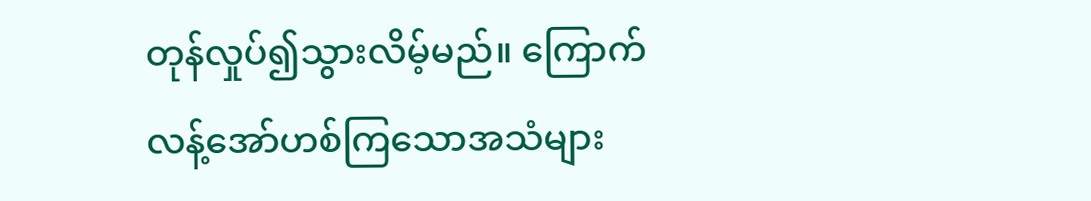တုန်လှုပ်၍သွားလိမ့်မည်။ ကြောက် လန့်အော်ဟစ်ကြသောအသံများ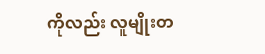ကိုလည်း လူမျိုးတ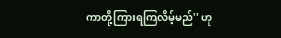ကာတို့ကြားရကြလိမ့်မည်'' ဟု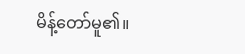မိန့်တော်မူ၏။